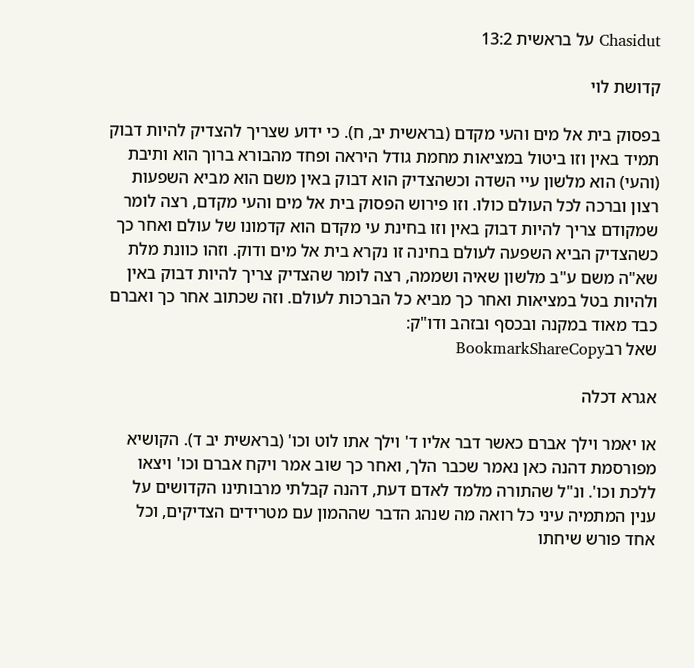Chasidut על בראשית 13:2

קדושת לוי

בפסוק בית אל מים והעי מקדם (בראשית יב, ח). כי ידוע שצריך להצדיק להיות דבוק תמיד באין וזו ביטול במציאות מחמת גודל היראה ופחד מהבורא ברוך הוא ותיבת (והעי) הוא מלשון עיי השדה וכשהצדיק הוא דבוק באין משם הוא מביא השפעות רצון וברכה לכל העולם כולו. וזו פירוש הפסוק בית אל מים והעי מקדם, רצה לומר שמקודם צריך להיות דבוק באין וזו בחינת עי מקדם הוא קדמונו של עולם ואחר כך כשהצדיק הביא השפעה לעולם בחינה זו נקרא בית אל מים ודוק. וזהו כוונת מלת שא"ה משם ע"ב מלשון שאיה ושממה, רצה לומר שהצדיק צריך להיות דבוק באין ולהיות בטל במציאות ואחר כך מביא כל הברכות לעולם. וזה שכתוב אחר כך ואברם כבד מאוד במקנה ובכסף ובזהב ודו"ק:
שאל רבBookmarkShareCopy

אגרא דכלה

או יאמר וילך אברם כאשר דבר אליו ד' וילך אתו לוט וכו' (בראשית יב ד). הקושיא מפורסמת דהנה כאן נאמר שכבר הלך, ואחר כך שוב אמר ויקח אברם וכו' ויצאו ללכת וכו'. ונ"ל שהתורה מלמד לאדם דעת, דהנה קבלתי מרבותינו הקדושים על ענין המתמיה עיני כל רואה מה שנהג הדבר שההמון עם מטרידים הצדיקים, וכל אחד פורש שיחתו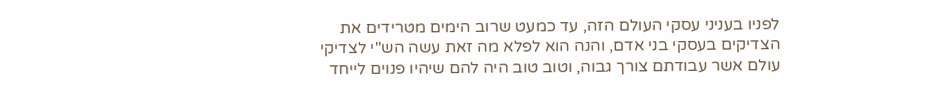לפניו בעניני עסקי העולם הזה, עד כמעט שרוב הימים מטרידים את הצדיקים בעסקי בני אדם, והנה הוא לפלא מה זאת עשה הש"י לצדיקי עולם אשר עבודתם צורך גבוה, וטוב טוב היה להם שיהיו פנוים לייחד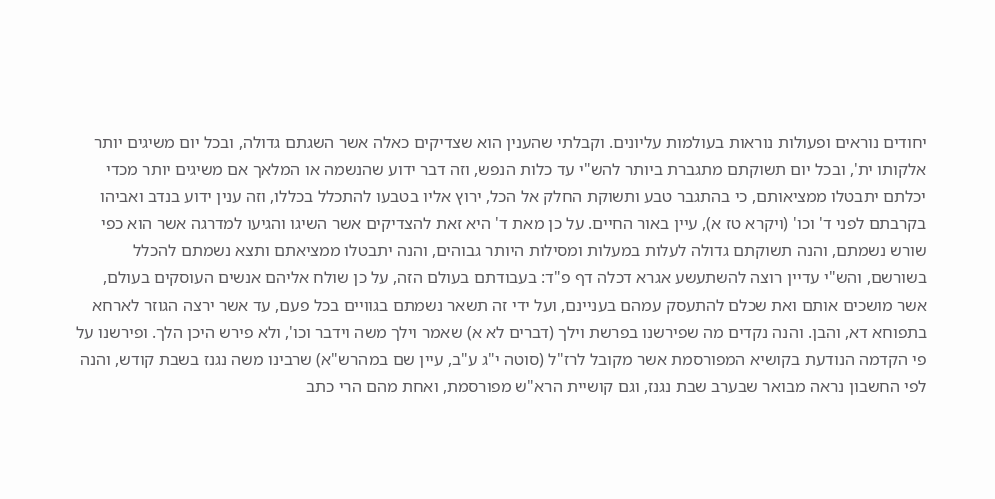יחודים נוראים ופעולות נוראות בעולמות עליונים. וקבלתי שהענין הוא שצדיקים כאלה אשר השגתם גדולה, ובכל יום משיגים יותר אלקותו ית', ובכל יום תשוקתם מתגברת ביותר להש"י עד כלות הנפש, וזה דבר ידוע שהנשמה או המלאך אם משיגים יותר מכדי יכלתם יתבטלו ממציאותם, כי בהתגבר טבע ותשוקת החלק אל הכל, ירוץ אליו בטבעו להתכלל בכללו, וזה ענין ידוע בנדב ואביהו בקרבתם לפני ד' וכו' (ויקרא טז א), עיין באור החיים. על כן מאת ד' היא זאת להצדיקים אשר השיגו והגיעו למדרגה אשר הוא כפי שורש נשמתם, והנה תשוקתם גדולה לעלות במעלות ומסילות היותר גבוהים, והנה יתבטלו ממציאתם ותצא נשמתם להכלל בשורשם, והש"י עדיין רוצה להשתעשע אגרא דכלה דף פ"ד: בעבודתם בעולם הזה, על כן שולח אליהם אנשים העוסקים בעולם, אשר מושכים אותם ואת שכלם להתעסק עמהם בעניינם, ועל ידי זה תשאר נשמתם בגוויים בכל פעם, עד אשר ירצה הגוזר לארחא בתפוחא דא, והבן. והנה נקדים מה שפירשנו בפרשת וילך (דברים לא א) שאמר וילך משה וידבר וכו', ולא פירש היכן הלך. ופירשנו על פי הקדמה הנודעת בקושיא המפורסמת אשר מקובל לרז"ל (סוטה י"ג ע"ב, עיין שם במהרש"א) שרבינו משה נגנז בשבת קודש, והנה לפי החשבון נראה מבואר שבערב שבת נגנז, וגם קושיית הרא"ש מפורסמת, ואחת מהם הרי כתב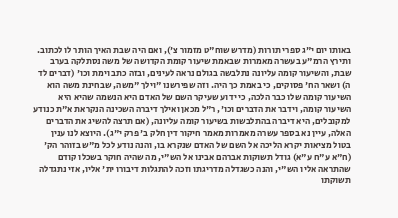באותו יום י"ג ספרי תורות (מדרש שוח"ט מזמור צ'), ואם היה שבת האיך הותר לו לכתוב. ותירץ הרמ"ע בעשרה מאמרות שבאמת שיעור קומת הקדושה של משה נסתלקה בערב שבת, והשיעור קומה עליונה נתלבשה בגולם נראה לעינים, ובזה כתב וימת וכו' (דברים לד ה) ושאר הח' פסוקים, כי באמת כך היה. וזה שפירשנו "וילך "משה, שבחינת משה הוא השיעור קומה שלו כבר הלכה, כי ידוע שעיקר השם של האדם היא הנשמה שהיא היא השיעור קומה, וידבר את הדברים וכו', ר"ל מכאן ואילך דיברה השכינה הנקראת א"ת כנודע למקובלים, היא דיברה בהתלבשות בשיעור קומה עליונה, (אם תרצה להשיג את הדברים האלה, עיין נא בספר עשרה מאמרות מאמר חיקור דין חלק ב' פרק י"ג). היוצא לנו ענין בטול מציאות יקרא הליכה אל השם של האדם שנקרא בו, והנה נודע לכל מ"ש בזוהר הק' (ח"א ע"ח ע"א) גודל תשוקות אברהם אבינו אל הש"י, מה שהיה חוקר בשכלו קודם שהתראה אליו הש"י, והנה כשגדלה מדריגתו וזכה להתגלות דיבורו ית' אליו, אזי נתגדלה תשוקתו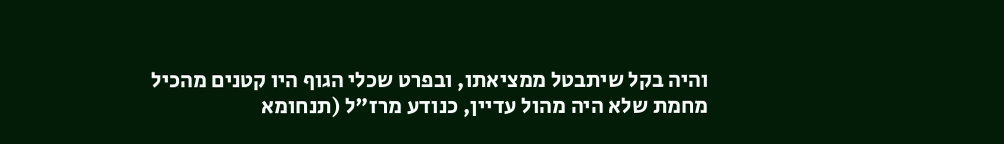והיה בקל שיתבטל ממציאתו, ובפרט שכלי הגוף היו קטנים מהכיל מחמת שלא היה מהול עדיין, כנודע מרז"ל (תנחומא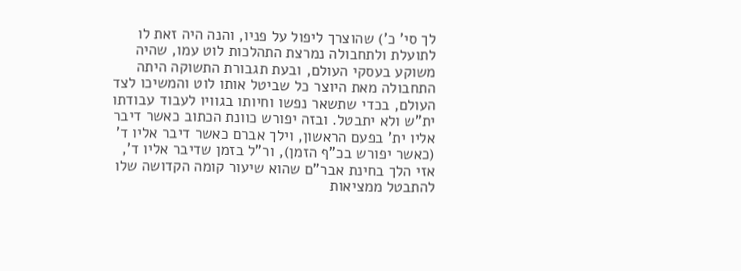לך סי' כ') שהוצרך ליפול על פניו, והנה היה זאת לו לתועלת ולתחבולה נמרצת התהלכות לוט עמו, שהיה משוקע בעסקי העולם, ובעת תגבורת התשוקה היתה התחבולה מאת היוצר כל שביטל אותו לוט והמשיכו לצד העולם, בכדי שתשאר נפשו וחיותו בגוויו לעבוד עבודתו ית"ש ולא יתבטל. ובזה יפורש כוונת הכתוב כאשר דיבר אליו ית' בפעם הראשון, וילך אברם כאשר דיבר אליו ד' (כאשר יפורש בכ"ף הזמן), ור"ל בזמן שדיבר אליו ד', אזי הלך בחינת אבר"ם שהוא שיעור קומה הקדושה שלו להתבטל ממציאות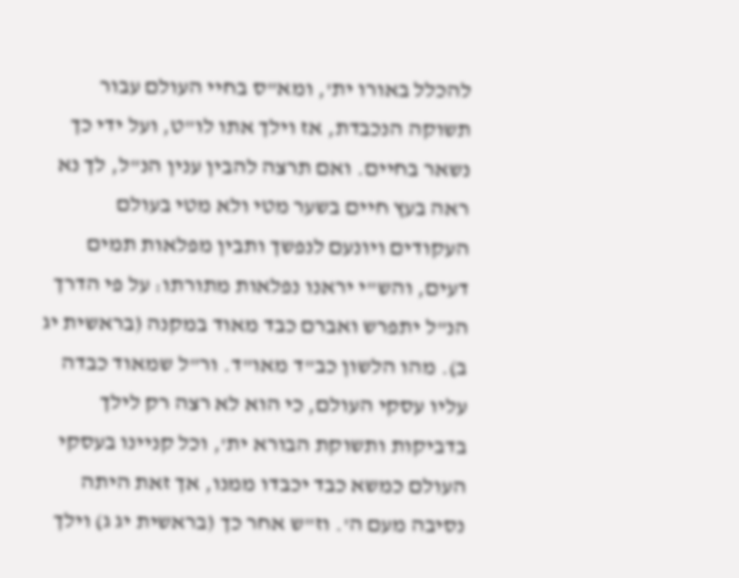להכלל באורו ית', ומא"ס בחיי העולם עבור תשוקה הנכבדת, אז וילך אתו לו"ט, ועל ידי כך נשאר בחיים. ואם תרצה להבין ענין הנ"ל, לך נא ראה בעץ חיים בשער מטי ולא מטי בעולם העקודים ויונעם לנפשך ותבין מפלאות תמים דעים, והש"י יראנו נפלאות מתורתו: על פי הדרך הנ"ל יתפרש ואברם כבד מאוד במקנה (בראשית יג ב). מהו הלשון כב"ד מאו"ד. ור"ל שמאוד כבדה עליו עסקי העולם, כי הוא לא רצה רק לילך בדביקות ותשוקת הבורא ית', וכל קניינו בעסקי העולם כמשא כבד יכבדו ממנו, אך זאת היתה נסיבה מעם ה'. וז"ש אחר כך (בראשית יג ג) וילך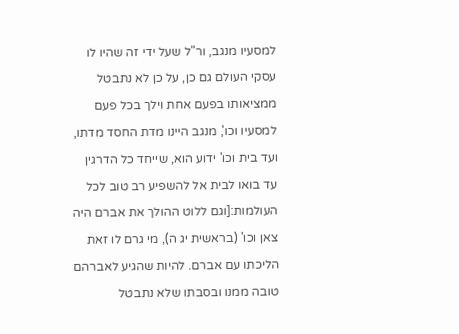למסעיו מנגב, ור"ל שעל ידי זה שהיו לו עסקי העולם גם כן, על כן לא נתבטל ממציאותו בפעם אחת וילך בכל פעם למסעיו וכו', מנגב היינו מדת החסד מדתו, ועד בית וכו' ידוע הוא, שייחד כל הדרגין עד בואו לבית אל להשפיע רב טוב לכל העולמות:[וגם ללוט ההולך את אברם היה צאן וכו' (בראשית יג ה), מי גרם לו זאת הליכתו עם אברם. להיות שהגיע לאברהם טובה ממנו ובסבתו שלא נתבטל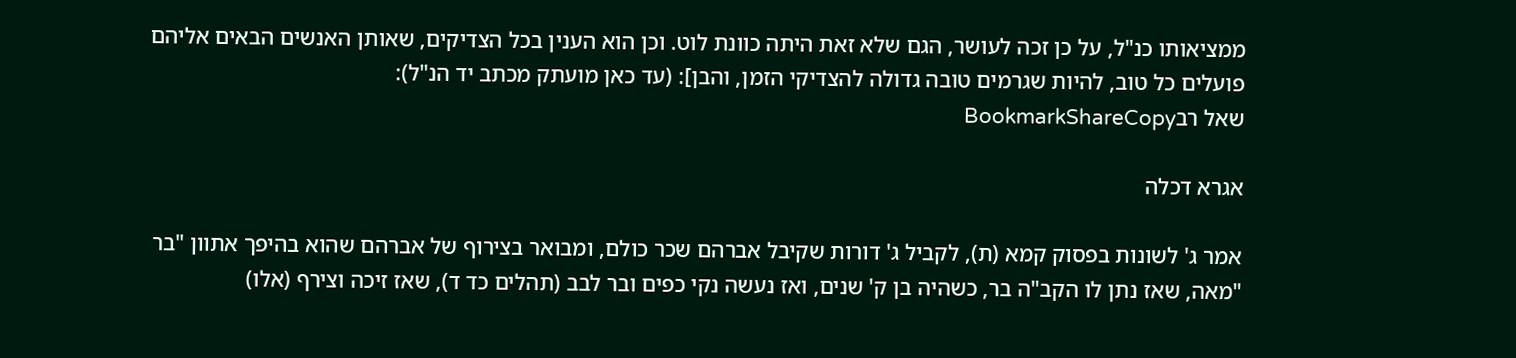ממציאותו כנ"ל, על כן זכה לעושר, הגם שלא זאת היתה כוונת לוט. וכן הוא הענין בכל הצדיקים, שאותן האנשים הבאים אליהם פועלים כל טוב, להיות שגרמים טובה גדולה להצדיקי הזמן, והבן]: (עד כאן מועתק מכתב יד הנ"ל):
שאל רבBookmarkShareCopy

אגרא דכלה

אמר ג' לשונות בפסוק קמא (ת), לקביל ג' דורות שקיבל אברהם שכר כולם, ומבואר בצירוף של אברהם שהוא בהיפך אתוון "בר "מאה, שאז נתן לו הקב"ה בר, כשהיה בן ק' שנים, ואז נעשה נקי כפים ובר לבב (תהלים כד ד), שאז זיכה וצירף (אלו)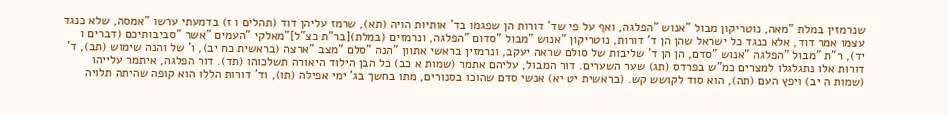שנרמזין במלת "מאה, נוטריקון מבול "אנוש "הפלגה, ואף על פי שד' דורות הן שפגמו בד' אותיות הויה (תא), שרמז עליהן דוד (תהלים ו ז) בדמעתי ערשו "אמסה, שלא כנגד עצמו אמר דוד, אלא כנגד כל ישראל שהן הן ד' דורות, נוטריקון "אנוש "מבול "סדום "הפלגה, ונרמזים (במלת)[בר"ת כצ"ל]"מאלקי "העמים "אשר "סביבותיכם (דברים ו יד), ר"ת "מבול "הפלגה "אנוש "סדם, הן הן ד' שליבות של סולם שראה יעקב, ונרמזין בראשי אתוון "הנה "סלם "מצב "ארצה (בראשית כח יב), ו' של והנה שימוש (תב), ד' דורות אלו נתגלגלו למצרים כמ"ש בפרדס (תג) שער השערים. דור המבול, עליהם אתמר (שמות א כב) כל הבן הילוד היאורה תשלכוהו (תד). דור הפלגה, איתמר עלייהו (שמות ה יב) ויפץ העם (תה), הוא סוד לקושש קש. (בראשית יט יא) אנשי סדם שהוכו בסנורים, מתו בחשך בג' ימי אפילה (תו), וד' דורות הללו הוא קופה שהיתה תלויה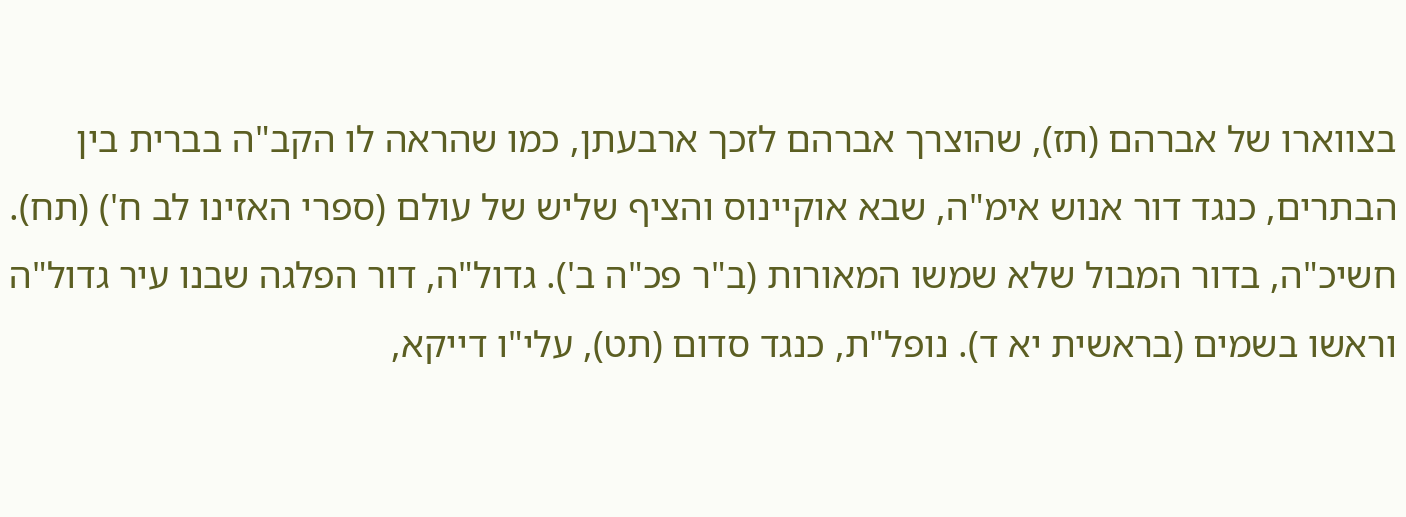בצווארו של אברהם (תז), שהוצרך אברהם לזכך ארבעתן, כמו שהראה לו הקב"ה בברית בין הבתרים, כנגד דור אנוש אימ"ה, שבא אוקיינוס והציף שליש של עולם (ספרי האזינו לב ח') (תח). חשיכ"ה, בדור המבול שלא שמשו המאורות (ב"ר פכ"ה ב'). גדול"ה, דור הפלגה שבנו עיר גדול"ה וראשו בשמים (בראשית יא ד). נופל"ת, כנגד סדום (תט), עלי"ו דייקא,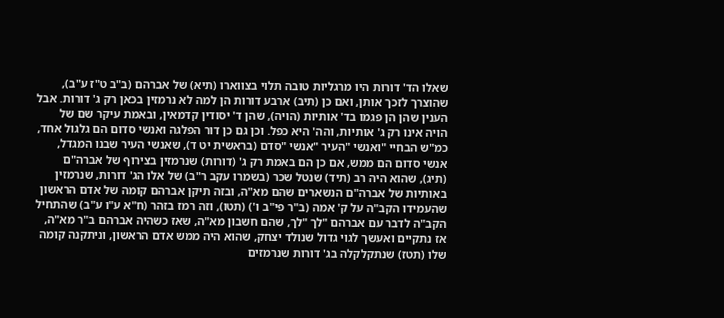שאלו הד' דורות היו מרגליות טובה תלוי בצווארו (תיא) של אברהם (ב"ב ט"ז ע"ב), שהוצרך לזכך אותן, ואם כן (תיב) ארבע דורות הן למה לא נרמזין בכאן רק ג' דורות. אבל הענין שהן הן פגמו בד' אותיות (הויה), שהן ד' יסודין קדמאין, ובאמת עיקר שם של הויה אינו רק ג' אותיות, והה' היא כפל. וכן גם כן דור הפלגה ואנשי סדום הם גלגול אחד, כמ"ש הבחיי "ואנשי "העיר "אנשי "סדם (בראשית יט ד), שאנשי העיר שבנו המגדל, אנשי סדום הם ממש, אם כן הם באמת רק ג' (דורות) שנרמזין בצירוף של אברה"ם (תיג), שהוא היה רב (תיד) שנטל שכר (בשמרו עקב ר"ב) של אלו הג' דורות, שנרמזין באותיות של אברה"ם הנשארים שהם מא"ה, ובזה תיקן אברהם קומה של אדם הראשון שהעמידו הקב"ה על ק' אמה (ב"ר פי"ב ו') (תטו), וזה רמז בזהר (ח"א ע"ו ע"ב) שהתחיל הקב"ה לדבר עם אברהם "לך "לך, שהם חשבון מא"ה, שאז כשהיה אברהם ב"ר מא"ה, אז נתקיים ואעשך לגוי גדול שנולד יצחק, שהוא היה ממש אדם הראשון, וניתקנה קומה שלו (תטז) שנתקלקלה בג' דורות שנרמזים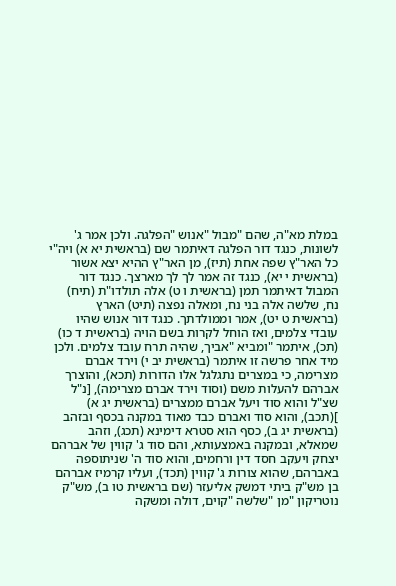במלת מא"ה, שהם "מבול "אנוש "הפלגה. ולכן אמר ג' לשונות, כנגד דור הפלגה דאיתמר שם (בראשית יא א) ויה"י כל האר"ץ שפה אחת (תיז), מן האר"ץ ההיא יצא אשור (בראשית י יא), כנגד זה אמר לך לך מארצך. כנגד דור המבול דאיתמר תמן (בראשית ו ט) אלה תולדו"ת (תיח) נח, שלשה אלה בני נח, ומאלה נפצה (תיט) הארץ (בראשית ט יט), אמר וממולדתך. כנגד דור אנוש שהיו עובדי צלמים, ואז הוחל לקרות בשם הויה (בראשית ד כו) (תכ), איתמר "ומביא "אביך, שהיה תרח עובד צלמים. ולכן מיד אחר פרשה זו איתמר (בראשית יב י) וירד אברם מצרימה, כי במצרים נתגלגל אלו הדורות (תכא), והוצרך אברהם להעלות משם (וסוד וירד אברם מצרימה), [נ"ל שצ"ל והוא סוד ויעל אברם ממצרים (בראשית יג א) ](תכב), והוא סוד ואברם כבד מאוד במקנה בכסף ובזהב (בראשית יג ב), כסף הוא סטרא דימינא (תכג), וזהב שמאלא, ובמקנה באמצעותא, והם סוד ג' קווין של אברהם יצחק ויעקב חסד דין ורחמים, והוא סוד ה' שניתוספה באברהם, שהוא צורות ג' קווין (תכד), ועליו קרמיז אברהם בן מש"ק ביתי דמשק אליעזר (שם בראשית טו ב), מש"ק נוטריקון "מן "שלשה "קוים, דולה ומשקה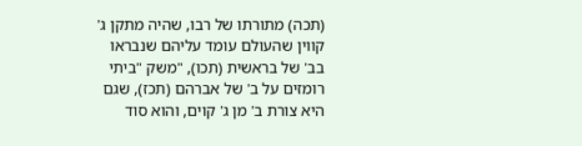(תכה) מתורתו של רבו, שהיה מתקן ג' קווין שהעולם עומד עליהם שנבראו בב' של בראשית (תכו), "משק "ביתי רומזים על ב' של אברהם (תכז), שגם היא צורת ב' מן ג' קוים, והוא סוד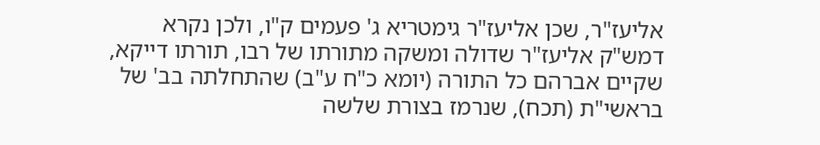אליעז"ר, שכן אליעז"ר גימטריא ג' פעמים ק"ו, ולכן נקרא דמש"ק אליעז"ר שדולה ומשקה מתורתו של רבו, תורתו דייקא, שקיים אברהם כל התורה (יומא כ"ח ע"ב) שהתחלתה בב' של בראשי"ת (תכח), שנרמז בצורת שלשה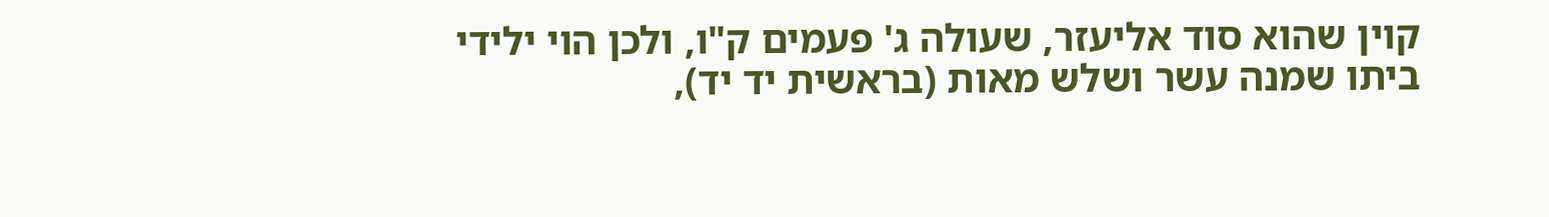קוין שהוא סוד אליעזר, שעולה ג' פעמים ק"ו, ולכן הוי ילידי ביתו שמנה עשר ושלש מאות (בראשית יד יד),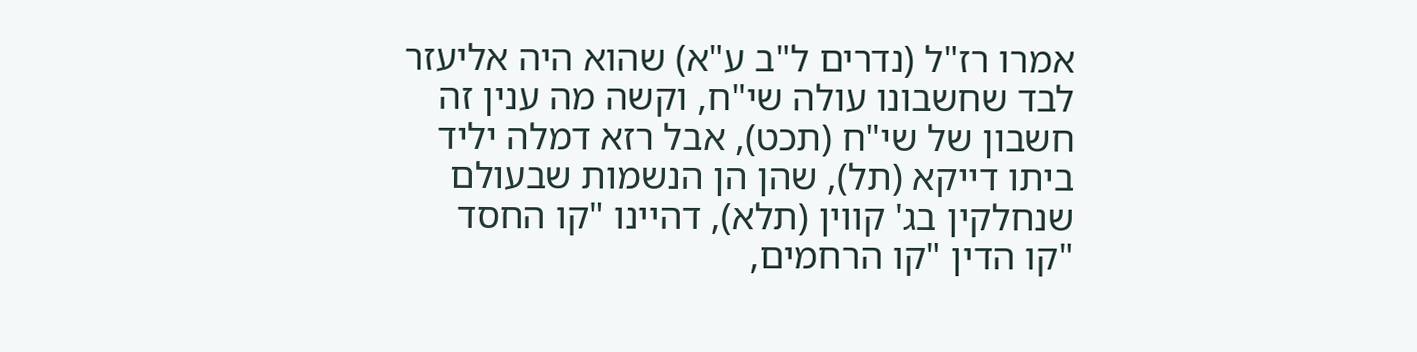אמרו רז"ל (נדרים ל"ב ע"א) שהוא היה אליעזר לבד שחשבונו עולה שי"ח, וקשה מה ענין זה חשבון של שי"ח (תכט), אבל רזא דמלה יליד ביתו דייקא (תל), שהן הן הנשמות שבעולם שנחלקין בג' קווין (תלא), דהיינו "קו החסד "קו הדין "קו הרחמים,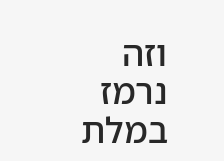וזה נרמז במלת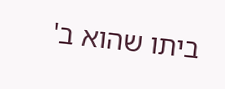ביתו שהוא ב'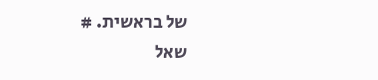של בראשית. #
שאל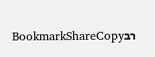רבBookmarkShareCopy